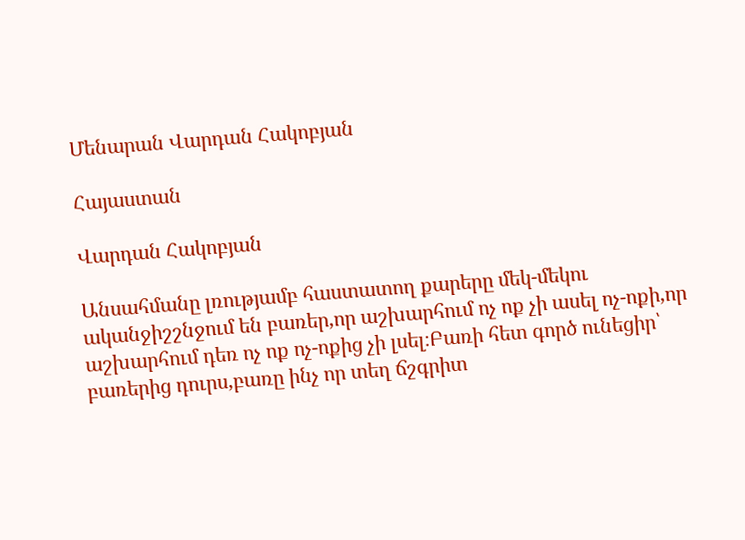Մենարան Վարդան Հակոբյան

Հայաստան

Վարդան Հակոբյան

Անսահմանը լռությամբ հաստատող քարերը մեկ-մեկու ականջիշշնջում են բառեր,որ աշխարհում ոչ ոք չի ասել ոչ-ոքի,որ աշխարհում դեռ ոչ ոք ոչ-ոքից չի լսել։Բառի հետ գործ ունեցիր՝ բառերից դուրս,բառը ինչ որ տեղ ճշգրիտ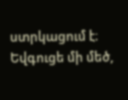ստրկացում է։ Եվգուցե մի մեծ,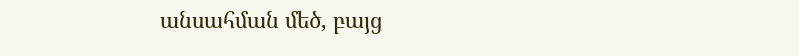անսահման մեծ, բայց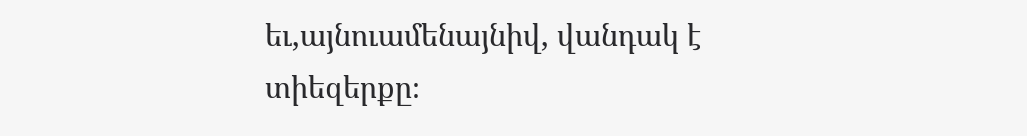եւ,այնուամենայնիվ, վանդակ է տիեզերքը։